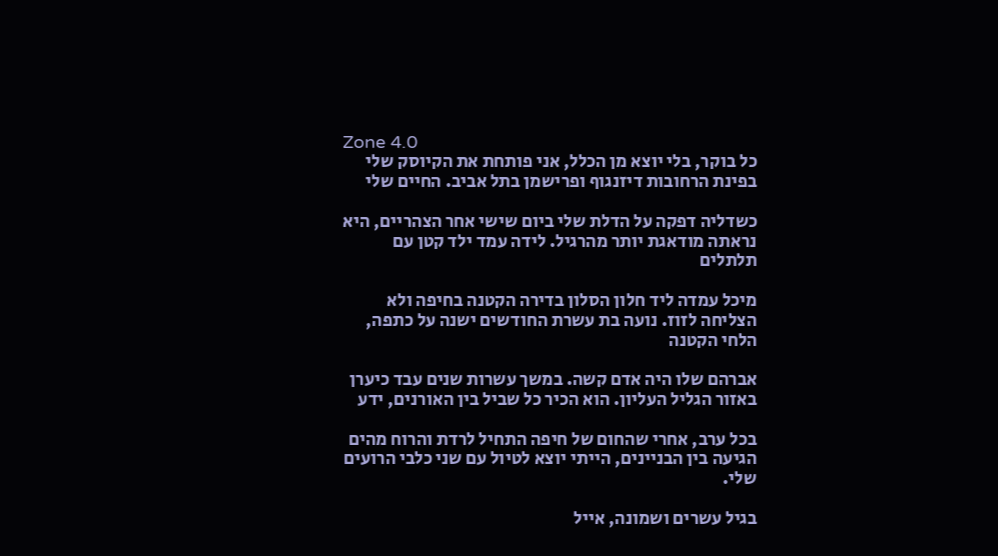Zone 4.0
כל בוקר, בלי יוצא מן הכלל, אני פותחת את הקיוסק שלי בפינת הרחובות דיזנגוף ופרישמן בתל אביב. החיים שלי

כשדליה דפקה על הדלת שלי ביום שישי אחר הצהריים, היא נראתה מודאגת יותר מהרגיל. לידה עמד ילד קטן עם תלתלים

מיכל עמדה ליד חלון הסלון בדירה הקטנה בחיפה ולא הצליחה לזוז. נועה בת עשרת החודשים ישנה על כתפה, הלחי הקטנה

אברהם שלו היה אדם קשה. במשך עשרות שנים עבד כיערן באזור הגליל העליון. הוא הכיר כל שביל בין האורנים, ידע

בכל ערב, אחרי שהחום של חיפה התחיל לרדת והרוח מהים הגיעה בין הבניינים, הייתי יוצא לטיול עם שני כלבי הרועים שלי.

בגיל עשרים ושמונה, אייל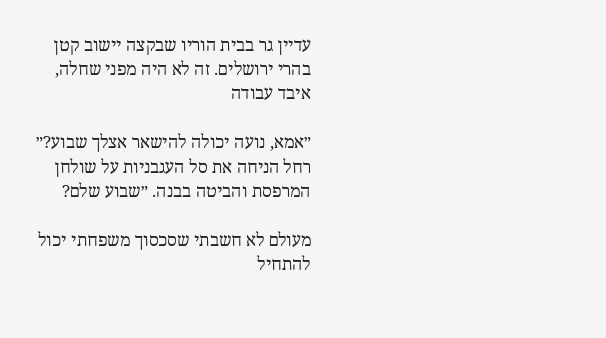עדיין גר בבית הוריו שבקצה יישוב קטן בהרי ירושלים. זה לא היה מפני שחלה, איבד עבודה

״אמא, נועה יכולה להישאר אצלך שבוע?״ רחל הניחה את סל העגבניות על שולחן המרפסת והביטה בבנה. ״שבוע שלם?

מעולם לא חשבתי שסכסוך משפחתי יכול להתחיל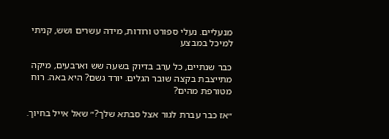מנעליים. נעלי ספורט ורודות, מידה עשרים ושש, קניתי למיכל במבצע

כבר שנתיים, כל ערב בדיוק בשעה שש וארבעים, מיקה מתייצבת בקצה שובר הגלים. יורד גשם? היא באה. רוח מטורפת מהים?

״אז כבר עברת לגור אצל סבתא שלך?״ שאל אייל בחיוך.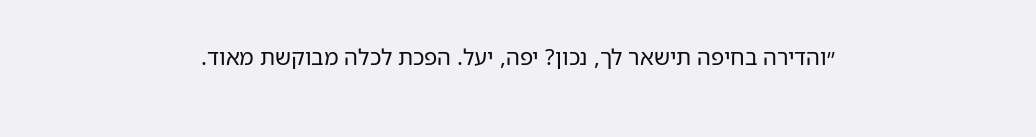״והדירה בחיפה תישאר לך, נכון? יפה, יעל. הפכת לכלה מבוקשת מאוד.